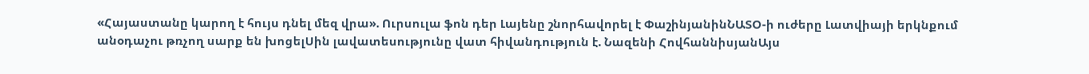«Հայաստանը կարող է հույս դնել մեզ վրա». Ուրսուլա ֆոն դեր Լայենը շնորհավորել է ՓաշինյանինՆԱՏՕ-ի ուժերը Լատվիայի երկնքում անօդաչու թռչող սարք են խոցելՍին լավատեսությունը վատ հիվանդություն է. Նազենի ՀովհաննիսյանԱյս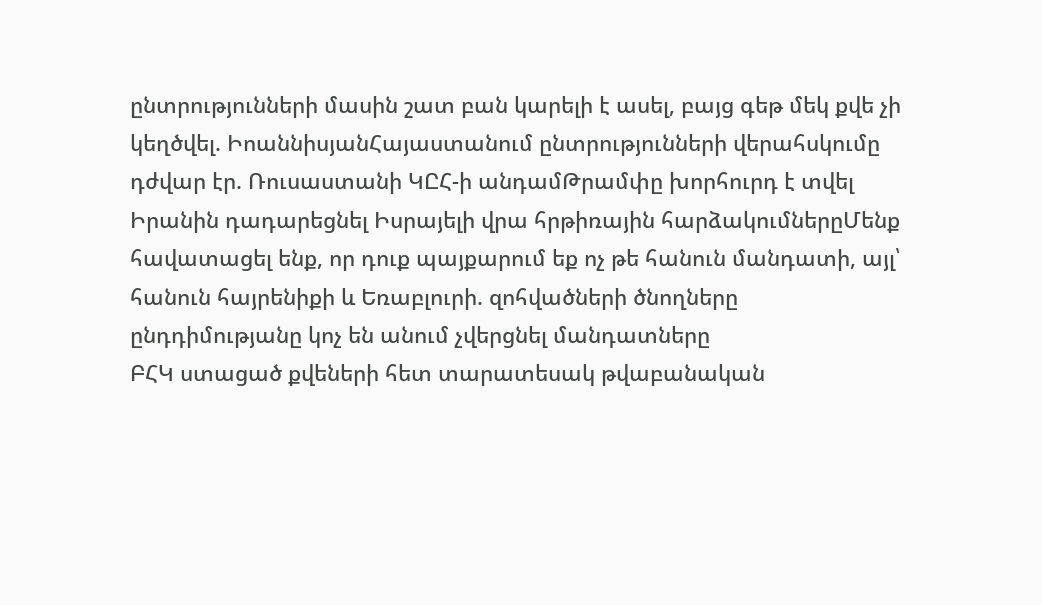ընտրությունների մասին շատ բան կարելի է ասել, բայց գեթ մեկ քվե չի կեղծվել. ԻոաննիսյանՀայաստանում ընտրությունների վերահսկումը դժվար էր. Ռուսաստանի ԿԸՀ-ի անդամԹրամփը խորհուրդ է տվել Իրանին դադարեցնել Իսրայելի վրա հրթիռային հարձակումներըՄենք հավատացել ենք, որ դուք պայքարում եք ոչ թե հանուն մանդատի, այլ՝ հանուն հայրենիքի և Եռաբլուրի. զոհվածների ծնողները ընդդիմությանը կոչ են անում չվերցնել մանդատները
ԲՀԿ ստացած քվեների հետ տարատեսակ թվաբանական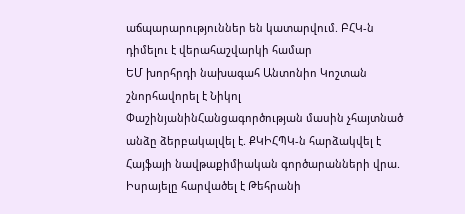աճպարարություններ են կատարվում. ԲՀԿ-ն դիմելու է վերահաշվարկի համար
ԵՄ խորհրդի նախագահ Անտոնիո Կոշտան շնորհավորել է Նիկոլ ՓաշինյանինՀանցագործության մասին չհայտնած անձը ձերբակալվել է. ՔԿԻՀՊԿ-ն հարձակվել է Հայֆայի նավթաքիմիական գործարանների վրա. Իսրայելը հարվածել է Թեհրանի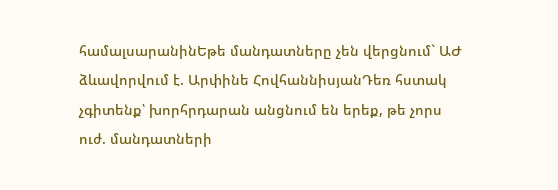համալսարանինԵթե մանդատները չեն վերցնում` ԱԺ ձևավորվում է. Արփինե ՀովհաննիսյանԴեռ հստակ չգիտենք՝ խորհրդարան անցնում են երեք, թե չորս ուժ. մանդատների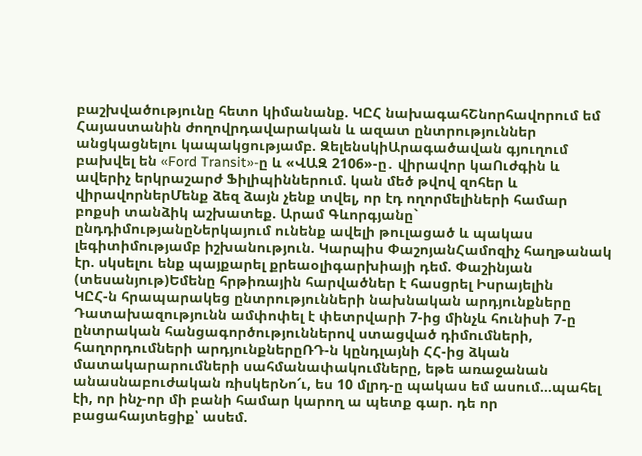բաշխվածությունը հետո կիմանանք. ԿԸՀ նախագահՇնորհավորում եմ Հայաստանին ժողովրդավարական և ազատ ընտրություններ անցկացնելու կապակցությամբ. ԶելենսկիԱրագածավան գյուղում բախվել են «Ford Transit»-ը և «ՎԱԶ 2106»-ը․ վիրավոր կաՈւժգին և ավերիչ երկրաշարժ Ֆիլիպիններում. կան մեծ թվով զոհեր և վիրավորներՄենք ձեզ ձայն չենք տվել, որ էդ ողորմելիների համար բոքսի տանձիկ աշխատեք. Արամ Գևորգյանը` ընդդիմությանըՆերկայում ունենք ավելի թուլացած և պակաս լեգիտիմությամբ իշխանություն. Կարպիս ՓաշոյանՀամոզիչ հաղթանակ էր. սկսելու ենք պայքարել քրեաօլիգարխիայի դեմ. Փաշինյան (տեսանյութ)Եմենը հրթիռային հարվածներ է հասցրել Իսրայելին
ԿԸՀ-ն հրապարակեց ընտրությունների նախնական արդյունքները
Դատախազությունն ամփոփել է փետրվարի 7-ից մինչև հունիսի 7-ը ընտրական հանցագործություններով ստացված դիմումների, հաղորդումների արդյունքներըՌԴ-ն կընդլայնի ՀՀ-ից ձկան մատակարարումների սահմանափակումները, եթե առաջանան անասնաբուժական ռիսկերՆո՜ւ, ես 10 մլրդ-ը պակաս եմ ասում...պահել էի, որ ինչ-որ մի բանի համար կարող ա պետք գար. դե որ բացահայտեցիք՝ ասեմ.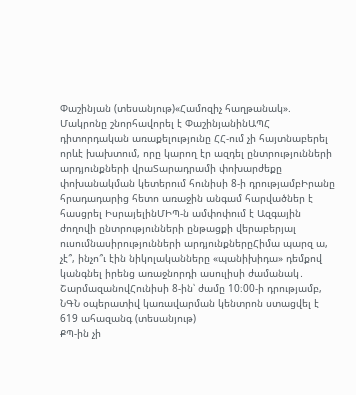Փաշինյան (տեսանյութ)«Համոզիչ հաղթանակ». Մակրոնը շնորհավորել է ՓաշինյանինԱՊՀ դիտորդական առաքելությունը ՀՀ-ում չի հայտնաբերել որևէ խախտում, որը կարող էր ազդել ընտրությունների արդյունքների վրաՏարադրամի փոխարժեքը փոխանակման կետերում հունիսի 8-ի դրությամբԻրանը հրադադարից հետո առաջին անգամ հարվածներ է հասցրել ԻսրայելինՄԻՊ-ն ամփոփում է Ազգային ժողովի ընտրությունների ընթացքի վերաբերյալ ուսումնասիրությունների արդյունքներըՀիմա պարզ ա, չէ՞, ինչո՞ւ էին նիկոլականները «պանիխիդա» դեմքով կանգնել իրենց առաջնորդի ասուլիսի ժամանակ․ ՇարմազանովՀունիսի 8-ին՝ ժամը 10։00-ի դրությամբ, ՆԳՆ օպերատիվ կառավարման կենտրոն ստացվել է 619 ահազանգ (տեսանյութ)
ՔՊ-ին չի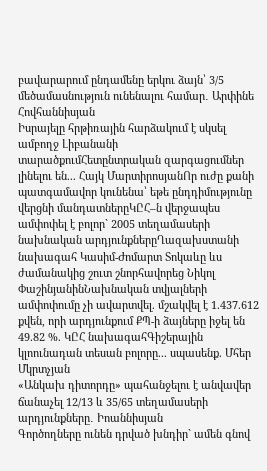բավարարում ընդամենը երկու ձայն՝ 3/5 մեծամասնություն ունենալու համար․ Արփինե Հովհաննիսյան
Իսրայելը հրթիռային հարձակում է սկսել ամբողջ Լիբանանի տարածքումՀետընտրական զարգացումներ լինելու են... Հայկ ՄարտիրոսյանՈր ուժը քանի պատգամավոր կունենա՝ եթե ընդդիմությունը վերցնի մանդատներըԿԸՀ–ն վերջապես ամփոփել է բոլոր` 2005 տեղամասերի նախնական արդյունքներըՂազախստանի նախագահ Կասիմ-Ժոմարտ Տոկաևը ևս ժամանակից շուտ շնորհավորեց Նիկոլ ՓաշինյանինՆախնական տվյալների ամփոփումը չի ավարտվել. մշակվել է 1.437.612 քվեն, որի արդյունքում ՔՊ-ի ձայները իջել են 49.82 %. ԿԸՀ նախագահԳիշերային կլոունադան տեսան բոլորը... սպասենք. Մհեր Մկրտչյան
«Անկախ դիտորդը» պահանջելու է անվավեր ճանաչել 12/13 և 35/65 տեղամասերի արդյունքները․ Իոաննիսյան
Գործողները ունեն դրված խնդիր` ամեն գնով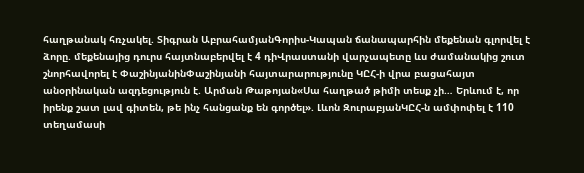հաղթանակ հռչակել. Տիգրան ԱբրահամյանԳորիս-Կապան ճանապարհին մեքենան գլորվել է ձորը. մեքենայից դուրս հայտնաբերվել է 4 դիՎրաստանի վարչապետը ևս ժամանակից շուտ շնորհավորել է ՓաշինյանինՓաշինյանի հայտարարությունը ԿԸՀ-ի վրա բացահայտ անօրինական ազդեցություն է. Արման Թաթոյան«Սա հաղթած թիմի տեսք չի… Երևում է, որ իրենք շատ լավ գիտեն, թե ինչ հանցանք են գործել». Լևոն ԶուրաբյանԿԸՀ-ն ամփոփել է 110 տեղամասի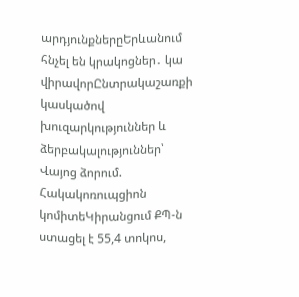արդյունքներըԵրևանում հնչել են կրակոցներ․ կա վիրավորԸնտրակաշառքի կասկածով խուզարկություններ և ձերբակալություններ՝ Վայոց ձորում. Հակակոռուպցիոն կոմիտեԿիրանցում ՔՊ-ն ստացել է 55,4 տոկոս,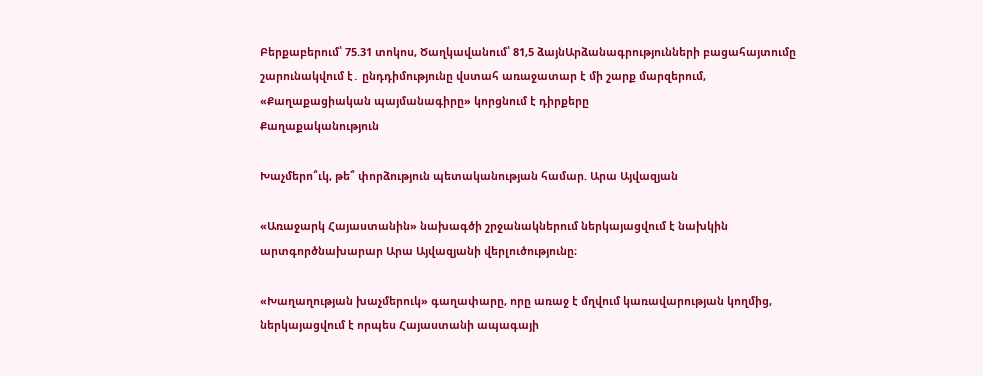Բերքաբերում՝ 75.31 տոկոս, Ծաղկավանում՝ 81,5 ձայնԱրձանագրությունների բացահայտումը շարունակվում է․ ընդդիմությունը վստահ առաջատար է մի շարք մարզերում, «Քաղաքացիական պայմանագիրը» կորցնում է դիրքերը
Քաղաքականություն

Խաչմերո՞ւկ, թե՞ փորձություն պետականության համար. Արա Այվազյան

«Առաջարկ Հայաստանին» նախագծի շրջանակներում ներկայացվում է նախկին արտգործնախարար Արա Այվազյանի վերլուծությունը։

«Խաղաղության խաչմերուկ» գաղափարը, որը առաջ է մղվում կառավարության կողմից, ներկայացվում է որպես Հայաստանի ապագայի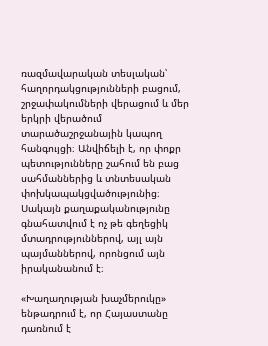ռազմավարական տեսլական՝ հաղորդակցությունների բացում, շրջափակումների վերացում և մեր երկրի վերածում տարածաշրջանային կապող հանգույցի։ Անվիճելի է, որ փոքր պետությունները շահում են բաց սահմաններից և տնտեսական փոխկապակցվածությունից։ Սակայն քաղաքականությունը գնահատվում է ոչ թե գեղեցիկ մտադրություններով, այլ այն պայմաններով, որոնցում այն իրականանում է։

«Խաղաղության խաչմերուկը» ենթադրում է, որ Հայաստանը դառնում է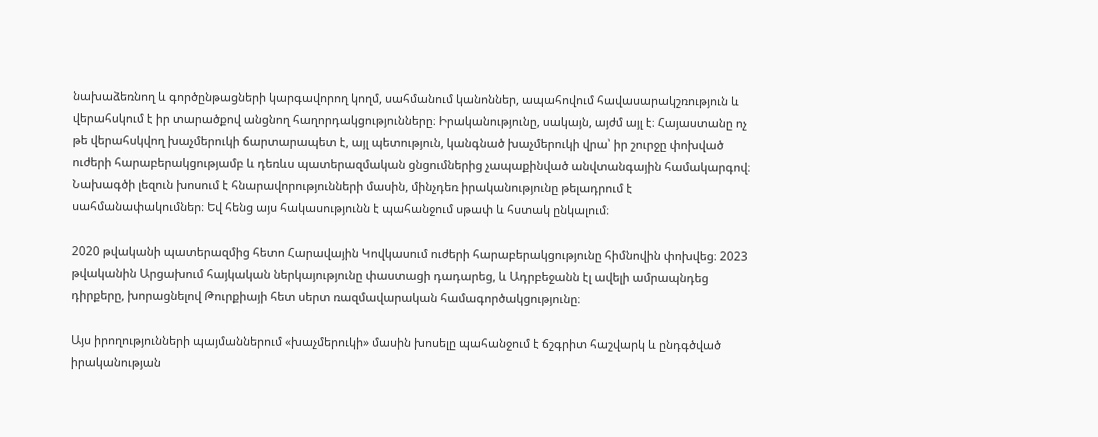նախաձեռնող և գործընթացների կարգավորող կողմ, սահմանում կանոններ, ապահովում հավասարակշռություն և վերահսկում է իր տարածքով անցնող հաղորդակցությունները։ Իրականությունը, սակայն, այժմ այլ է։ Հայաստանը ոչ թե վերահսկվող խաչմերուկի ճարտարապետ է, այլ պետություն, կանգնած խաչմերուկի վրա՝ իր շուրջը փոխված ուժերի հարաբերակցությամբ և դեռևս պատերազմական ցնցումներից չապաքինված անվտանգային համակարգով։ Նախագծի լեզուն խոսում է հնարավորությունների մասին, մինչդեռ իրականությունը թելադրում է սահմանափակումներ։ Եվ հենց այս հակասությունն է պահանջում սթափ և հստակ ընկալում։

2020 թվականի պատերազմից հետո Հարավային Կովկասում ուժերի հարաբերակցությունը հիմնովին փոխվեց։ 2023 թվականին Արցախում հայկական ներկայությունը փաստացի դադարեց, և Ադրբեջանն էլ ավելի ամրապնդեց դիրքերը, խորացնելով Թուրքիայի հետ սերտ ռազմավարական համագործակցությունը։

Այս իրողությունների պայմաններում «խաչմերուկի» մասին խոսելը պահանջում է ճշգրիտ հաշվարկ և ընդգծված իրականության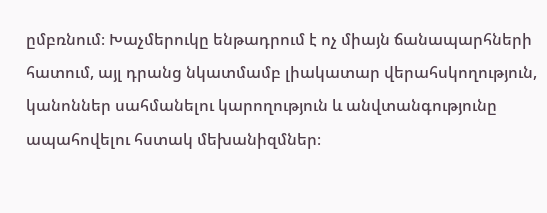ըմբռնում։ Խաչմերուկը ենթադրում է ոչ միայն ճանապարհների հատում, այլ դրանց նկատմամբ լիակատար վերահսկողություն, կանոններ սահմանելու կարողություն և անվտանգությունը ապահովելու հստակ մեխանիզմներ։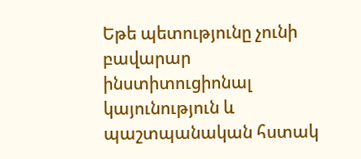Եթե պետությունը չունի բավարար ինստիտուցիոնալ կայունություն և պաշտպանական հստակ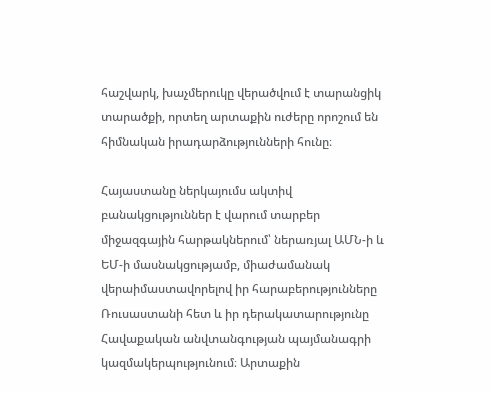հաշվարկ, խաչմերուկը վերածվում է տարանցիկ տարածքի, որտեղ արտաքին ուժերը որոշում են հիմնական իրադարձությունների հունը։

Հայաստանը ներկայումս ակտիվ բանակցություններ է վարում տարբեր միջազգային հարթակներում՝ ներառյալ ԱՄՆ-ի և ԵՄ-ի մասնակցությամբ, միաժամանակ վերաիմաստավորելով իր հարաբերությունները Ռուսաստանի հետ և իր դերակատարությունը Հավաքական անվտանգության պայմանագրի կազմակերպությունում։ Արտաքին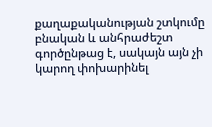քաղաքականության շտկումը բնական և անհրաժեշտ գործընթաց է, սակայն այն չի կարող փոխարինել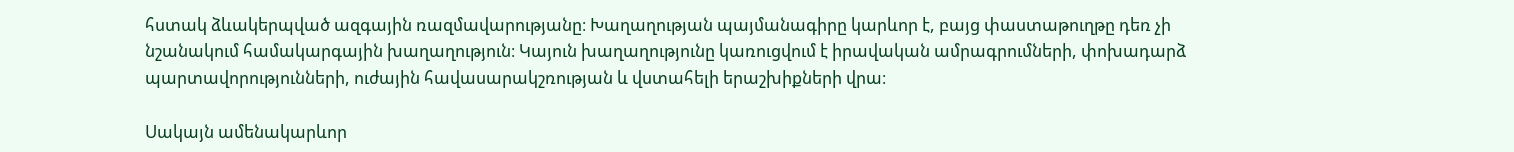հստակ ձևակերպված ազգային ռազմավարությանը։ Խաղաղության պայմանագիրը կարևոր է, բայց փաստաթուղթը դեռ չի նշանակում համակարգային խաղաղություն։ Կայուն խաղաղությունը կառուցվում է իրավական ամրագրումների, փոխադարձ պարտավորությունների, ուժային հավասարակշռության և վստահելի երաշխիքների վրա։

Սակայն ամենակարևոր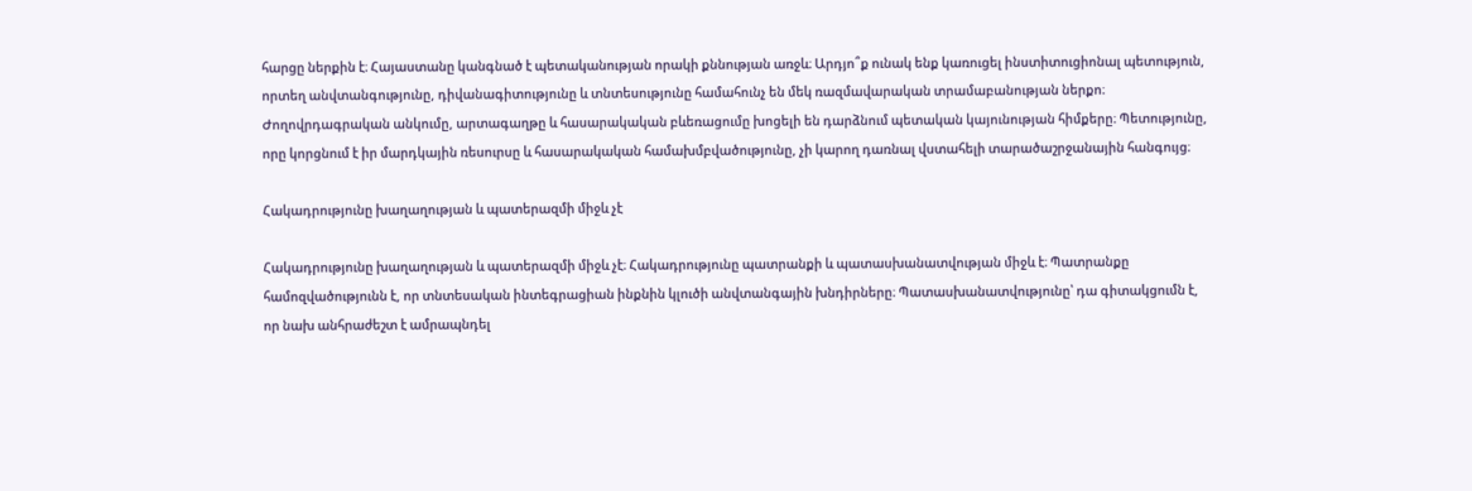հարցը ներքին է։ Հայաստանը կանգնած է պետականության որակի քննության առջև։ Արդյո՞ք ունակ ենք կառուցել ինստիտուցիոնալ պետություն, որտեղ անվտանգությունը, դիվանագիտությունը և տնտեսությունը համահունչ են մեկ ռազմավարական տրամաբանության ներքո։ Ժողովրդագրական անկումը, արտագաղթը և հասարակական բևեռացումը խոցելի են դարձնում պետական կայունության հիմքերը։ Պետությունը, որը կորցնում է իր մարդկային ռեսուրսը և հասարակական համախմբվածությունը, չի կարող դառնալ վստահելի տարածաշրջանային հանգույց։

Հակադրությունը խաղաղության և պատերազմի միջև չէ

Հակադրությունը խաղաղության և պատերազմի միջև չէ։ Հակադրությունը պատրանքի և պատասխանատվության միջև է։ Պատրանքը համոզվածությունն է, որ տնտեսական ինտեգրացիան ինքնին կլուծի անվտանգային խնդիրները։ Պատասխանատվությունը՝ դա գիտակցումն է, որ նախ անհրաժեշտ է ամրապնդել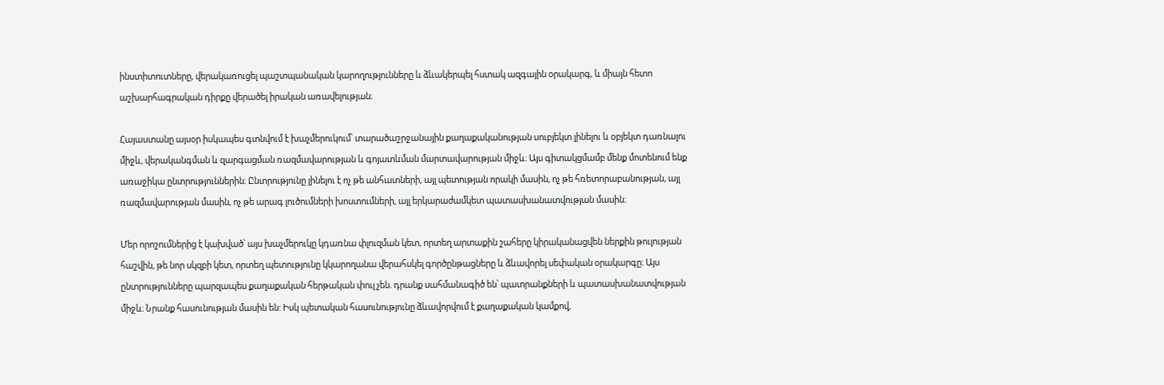ինստիտուտները, վերակառուցել պաշտպանական կարողությունները և ձևակերպել հստակ ազգային օրակարգ, և միայն հետո աշխարհագրական դիրքը վերածել իրական առավելության։

Հայաստանը այսօր իսկապես գտնվում է խաչմերուկում՝ տարածաշրջանային քաղաքականության սուբյեկտ լինելու և օբյեկտ դառնալու միջև, վերականգման և զարգացման ռազմավարության և գոյատևման մարտավարության միջև։ Այս գիտակցմամբ մենք մոտենում ենք առաջիկա ընտրություններին։ Ընտրությունը լինելու է ոչ թե անհատների, այլ պետության որակի մասին, ոչ թե հռետորաբանության, այլ ռազմավարության մասին, ոչ թե արագ լուծումների խոստումների, այլ երկարաժամկետ պատասխանատվության մասին։

Մեր որոշումներից է կախված՝ այս խաչմերուկը կդառնա փլուզման կետ, որտեղ արտաքին շահերը կիրականացվեն ներքին թուլության հաշվին, թե նոր սկզբի կետ, որտեղ պետությունը կկարողանա վերահսկել գործընթացները և ձևավորել սեփական օրակարգը։ Այս ընտրությունները պարզապես քաղաքական հերթական փուլ չեն. դրանք սահմանագիծ են՝ պատրանքների և պատասխանատվության միջև։ Նրանք հասունության մասին են: Իսկ պետական հասունությունը ձևավորվում է քաղաքական կամքով,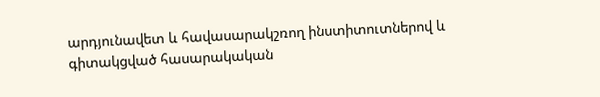արդյունավետ և հավասարակշռող ինստիտուտներով և գիտակցված հասարակական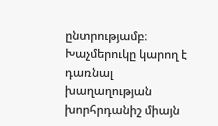ընտրությամբ։ Խաչմերուկը կարող է դառնալ խաղաղության խորհրդանիշ միայն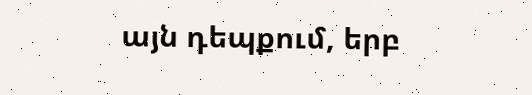այն դեպքում, երբ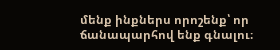մենք ինքներս որոշենք՝ որ ճանապարհով ենք գնալու։